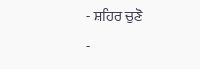- ਸ਼ਹਿਰ ਚੁਣੋ
-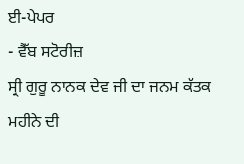ਈ-ਪੇਪਰ
- ਵੈੱਬ ਸਟੋਰੀਜ਼
ਸ੍ਰੀ ਗੁਰੂ ਨਾਨਕ ਦੇਵ ਜੀ ਦਾ ਜਨਮ ਕੱਤਕ ਮਹੀਨੇ ਦੀ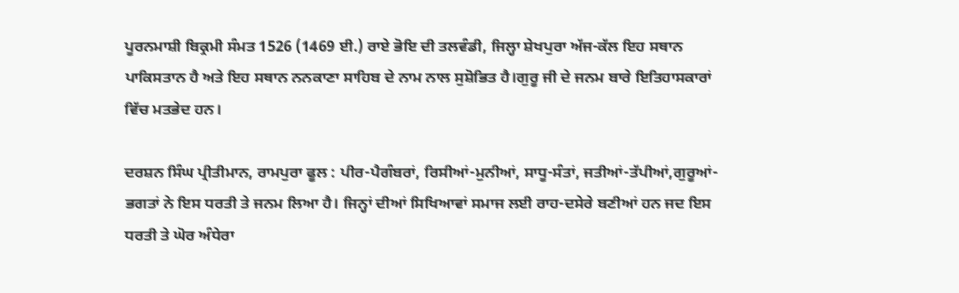ਪੂਰਨਮਾਸ਼ੀ ਬਿਕ੍ਰਮੀ ਸੰਮਤ 1526 (1469 ਈ.) ਰਾਏ ਭੋਇ ਦੀ ਤਲਵੰਡੀ, ਜਿਲ੍ਹਾ ਸ਼ੇਖਪੁਰਾ ਅੱਜ-ਕੱਲ ਇਹ ਸਥਾਨ ਪਾਕਿਸਤਾਨ ਹੈ ਅਤੇ ਇਹ ਸਥਾਨ ਨਨਕਾਣਾ ਸਾਹਿਬ ਦੇ ਨਾਮ ਨਾਲ ਸੁਸ਼ੋਭਿਤ ਹੈ।ਗੁਰੂ ਜੀ ਦੇ ਜਨਮ ਬਾਰੇ ਇਤਿਹਾਸਕਾਰਾਂ ਵਿੱਚ ਮਤਭੇਦ ਹਨ।

ਦਰਸ਼ਨ ਸਿੰਘ ਪ੍ਰੀਤੀਮਾਨ, ਰਾਮਪੁਰਾ ਫੂਲ : ਪੀਰ-ਪੈਗੰਬਰਾਂ, ਰਿਸੀਆਂ-ਮੁਨੀਆਂ, ਸਾਧੂ-ਸੰਤਾਂ, ਜਤੀਆਂ-ਤੱਪੀਆਂ,ਗੁਰੂਆਂ-ਭਗਤਾਂ ਨੇ ਇਸ ਧਰਤੀ ਤੇ ਜਨਮ ਲਿਆ ਹੈ। ਜਿਨ੍ਹਾਂ ਦੀਆਂ ਸਿਖਿਆਵਾਂ ਸਮਾਜ ਲਈ ਰਾਹ-ਦਸੇਰੇ ਬਣੀਆਂ ਹਨ ਜਦ ਇਸ ਧਰਤੀ ਤੇ ਘੋਰ ਅੰਧੇਰਾ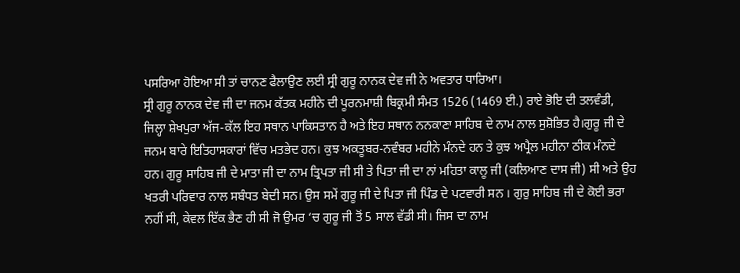ਪਸਰਿਆ ਹੋਇਆ ਸੀ ਤਾਂ ਚਾਨਣ ਫੈਲਾਉਣ ਲਈ ਸ੍ਰੀ ਗੁਰੂ ਨਾਨਕ ਦੇਵ ਜੀ ਨੇ ਅਵਤਾਰ ਧਾਰਿਆ।
ਸ੍ਰੀ ਗੁਰੂ ਨਾਨਕ ਦੇਵ ਜੀ ਦਾ ਜਨਮ ਕੱਤਕ ਮਹੀਨੇ ਦੀ ਪੂਰਨਮਾਸ਼ੀ ਬਿਕ੍ਰਮੀ ਸੰਮਤ 1526 (1469 ਈ.) ਰਾਏ ਭੋਇ ਦੀ ਤਲਵੰਡੀ, ਜਿਲ੍ਹਾ ਸ਼ੇਖਪੁਰਾ ਅੱਜ-ਕੱਲ ਇਹ ਸਥਾਨ ਪਾਕਿਸਤਾਨ ਹੈ ਅਤੇ ਇਹ ਸਥਾਨ ਨਨਕਾਣਾ ਸਾਹਿਬ ਦੇ ਨਾਮ ਨਾਲ ਸੁਸ਼ੋਭਿਤ ਹੈ।ਗੁਰੂ ਜੀ ਦੇ ਜਨਮ ਬਾਰੇ ਇਤਿਹਾਸਕਾਰਾਂ ਵਿੱਚ ਮਤਭੇਦ ਹਨ। ਕੁਝ ਅਕਤੂਬਰ-ਨਵੰਬਰ ਮਹੀਨੇ ਮੰਨਦੇ ਹਨ ਤੇ ਕੁਝ ਅਪ੍ਰੈਲ ਮਹੀਨਾ ਠੀਕ ਮੰਨਦੇ ਹਨ। ਗੁਰੂ ਸਾਹਿਬ ਜੀ ਦੇ ਮਾਤਾ ਜੀ ਦਾ ਨਾਮ ਤ੍ਰਿਪਤਾ ਜੀ ਸੀ ਤੇ ਪਿਤਾ ਜੀ ਦਾ ਨਾਂ ਮਹਿਤਾ ਕਾਲੂ ਜੀ (ਕਲਿਆਣ ਦਾਸ ਜੀ) ਸੀ ਅਤੇ ਉਹ ਖਤਰੀ ਪਰਿਵਾਰ ਨਾਲ ਸਬੰਧਤ ਬੇਦੀ ਸਨ। ਉਸ ਸਮੇਂ ਗੁਰੂ ਜੀ ਦੇ ਪਿਤਾ ਜੀ ਪਿੰਡ ਦੇ ਪਟਵਾਰੀ ਸਨ । ਗੁਰੁ ਸਾਹਿਬ ਜੀ ਦੇ ਕੋਈ ਭਰਾ ਨਹੀਂ ਸੀ, ਕੇਵਲ ਇੱਕ ਭੈਣ ਹੀ ਸੀ ਜੋ ਉਮਰ ‘ਚ ਗੁਰੂ ਜੀ ਤੋਂ 5 ਸਾਲ ਵੱਡੀ ਸੀ। ਜਿਸ ਦਾ ਨਾਮ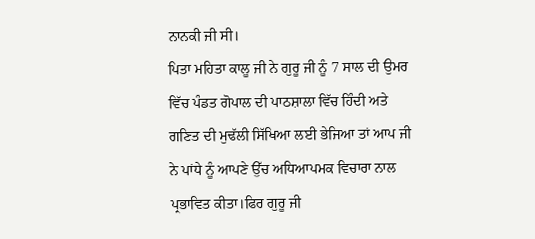ਨਾਨਕੀ ਜੀ ਸੀ।
ਪਿਤਾ ਮਹਿਤਾ ਕਾਲੂ ਜੀ ਨੇ ਗੁਰੂ ਜੀ ਨੂੰ 7 ਸਾਲ ਦੀ ਉਮਰ ਵਿੱਚ ਪੰਡਤ ਗੋਪਾਲ ਦੀ ਪਾਠਸ਼ਾਲਾ ਵਿੱਚ ਹਿੰਦੀ ਅਤੇ ਗਣਿਤ ਦੀ ਮੁਢੱਲੀ ਸਿੱਖਿਆ ਲਈ ਭੇਜਿਆ ਤਾਂ ਆਪ ਜੀ ਨੇ ਪਾਂਧੇ ਨੂੰ ਆਪਣੇ ਉੱਚ ਅਧਿਆਪਮਕ ਵਿਚਾਰਾ ਨਾਲ ਪ੍ਰਭਾਵਿਤ ਕੀਤਾ।ਫਿਰ ਗੁਰੂ ਜੀ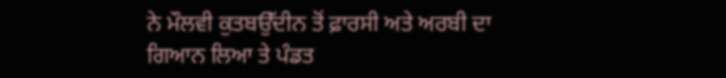ਨੇ ਮੌਲਵੀ ਕੁਤਬਉੱਦੀਨ ਤੋਂ ਫ਼ਾਰਸੀ ਅਤੇ ਅਰਬੀ ਦਾ ਗਿਆਨ ਲਿਆ ਤੇ ਪੰਡਤ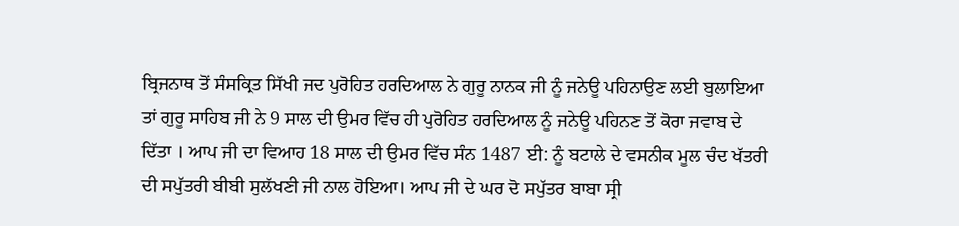ਬ੍ਰਿਜਨਾਥ ਤੋਂ ਸੰਸਕ੍ਰਿਤ ਸਿੱਖੀ ਜਦ ਪੁਰੋਹਿਤ ਹਰਦਿਆਲ ਨੇ ਗੁਰੂ ਨਾਨਕ ਜੀ ਨੂੰ ਜਨੇਊ ਪਹਿਨਾਉਣ ਲਈ ਬੁਲਾਇਆ ਤਾਂ ਗੁਰੂ ਸਾਹਿਬ ਜੀ ਨੇ 9 ਸਾਲ ਦੀ ਉਮਰ ਵਿੱਚ ਹੀ ਪੁਰੋਹਿਤ ਹਰਦਿਆਲ ਨੂੰ ਜਨੇਊ ਪਹਿਨਣ ਤੋਂ ਕੋਰਾ ਜਵਾਬ ਦੇ ਦਿੱਤਾ । ਆਪ ਜੀ ਦਾ ਵਿਆਹ 18 ਸਾਲ ਦੀ ਉਮਰ ਵਿੱਚ ਸੰਨ 1487 ਈ: ਨੂੰ ਬਟਾਲੇ ਦੇ ਵਸਨੀਕ ਮੂਲ ਚੰਦ ਖੱਤਰੀ ਦੀ ਸਪੁੱਤਰੀ ਬੀਬੀ ਸੁਲੱਖਣੀ ਜੀ ਨਾਲ ਹੋਇਆ। ਆਪ ਜੀ ਦੇ ਘਰ ਦੋ ਸਪੁੱਤਰ ਬਾਬਾ ਸ੍ਰੀ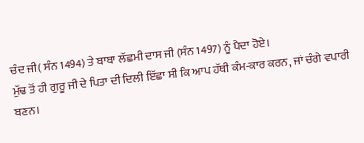ਚੰਦ ਜੀ( ਸੰਨ 1494) ਤੇ ਬਾਬਾ ਲੱਛਮੀ ਦਾਸ ਜੀ (ਸੰਨ 1497) ਨੂੰ ਪੈਦਾ ਹੋਏ।
ਮੁੱਢ ਤੋਂ ਹੀ ਗੁਰੂ ਜੀ ਦੇ ਪਿਤਾ ਦੀ ਦਿਲੀ ਇੱਛਾ ਸੀ ਕਿ ਆਪ ਹੱਥੀ ਕੰਮ-ਕਾਰ ਕਰਨ, ਜਾਂ ਚੰਗੇ ਵਪਾਰੀ ਬਣਨ।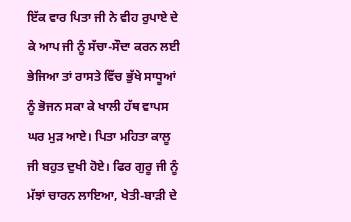ਇੱਕ ਵਾਰ ਪਿਤਾ ਜੀ ਨੇ ਵੀਹ ਰੁਪਾਏ ਦੇ ਕੇ ਆਪ ਜੀ ਨੂੰ ਸੱਚਾ-ਸੌਦਾ ਕਰਨ ਲਈ ਭੇਜਿਆ ਤਾਂ ਰਾਸਤੇ ਵਿੱਚ ਭੁੱਖੇ ਸਾਧੂਆਂ ਨੂੰ ਭੋਜਨ ਸਕਾ ਕੇ ਖਾਲੀ ਹੱਥ ਵਾਪਸ ਘਰ ਮੁੜ ਆਏ। ਪਿਤਾ ਮਹਿਤਾ ਕਾਲੂ ਜੀ ਬਹੁਤ ਦੁਖੀ ਹੋਏ। ਫਿਰ ਗੁਰੂ ਜੀ ਨੂੰ ਮੱਝਾਂ ਚਾਰਨ ਲਾਇਆ, ਖੇਤੀ-ਬਾੜੀ ਦੇ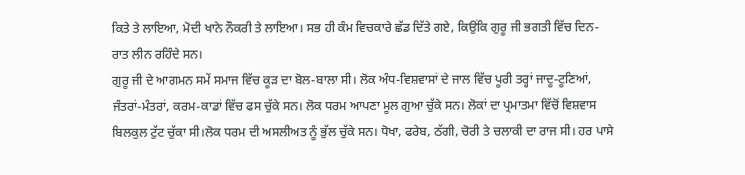ਕਿਤੇ ਤੇ ਲਾਇਆ, ਮੋਦੀ ਖਾਨੇ ਨੌਕਰੀ ਤੇ ਲਾਇਆ। ਸਭ ਹੀ ਕੰਮ ਵਿਚਕਾਰੇ ਛੱਡ ਦਿੱਤੇ ਗਏ, ਕਿਉਂਕਿ ਗੁਰੂ ਜੀ ਭਗਤੀ ਵਿੱਚ ਦਿਨ-ਰਾਤ ਲੀਨ ਰਹਿੰਦੇ ਸਨ।
ਗੁਰੂ ਜੀ ਦੇ ਆਗਮਨ ਸਮੇਂ ਸਮਾਜ ਵਿੱਚ ਕੂੜ ਦਾ ਬੋਲ-ਬਾਲਾ ਸੀ। ਲੋਕ ਅੰਧ-ਵਿਸ਼ਵਾਸਾਂ ਦੇ ਜਾਲ ਵਿੱਚ ਪੂਰੀ ਤਰ੍ਹਾਂ ਜਾਦੂ-ਟੂਣਿਆਂ, ਜੰਤਰਾਂ-ਮੰਤਰਾਂ, ਕਰਮ-ਕਾਡਾਂ ਵਿੱਚ ਫਸ ਚੁੱਕੇ ਸਨ। ਲੋਕ ਧਰਮ ਆਪਣਾ ਮੂਲ ਗੁਆ ਚੁੱਕੇ ਸਨ। ਲੋਕਾਂ ਦਾ ਪ੍ਰਮਾਤਮਾ ਵਿੱਚੋਂ ਵਿਸ਼ਵਾਸ ਬਿਲਕੁਲ ਟੁੱਟ ਚੁੱਕਾ ਸੀ।ਲੋਕ ਧਰਮ ਦੀ ਅਸਲੀਅਤ ਨੂੰ ਭੁੱਲ ਚੁੱਕੇ ਸਨ। ਧੋਖਾ, ਫਰੇਬ, ਠੱਗੀ, ਚੋਰੀ ਤੇ ਚਲਾਕੀ ਦਾ ਰਾਜ ਸੀ। ਹਰ ਪਾਸੇ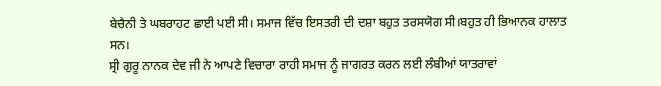ਬੇਚੈਨੀ ਤੇ ਘਬਰਾਹਟ ਛਾਈ ਪਈ ਸੀ। ਸਮਾਜ ਵਿੱਚ ਇਸਤਰੀ ਦੀ ਦਸ਼ਾ ਬਹੁਤ ਤਰਸਯੋਗ ਸੀ।ਬਹੁਤ ਹੀ ਭਿਆਨਕ ਹਾਲਾਤ ਸਨ।
ਸ੍ਰੀ ਗੁਰੂ ਨਾਨਕ ਦੇਵ ਜੀ ਨੇ ਆਪਣੇ ਵਿਚਾਰਾ ਰਾਹੀ ਸਮਾਜ ਨੂੰ ਜਾਗਰਤ ਕਰਨ ਲਈ ਲੰਬੀਆਂ ਯਾਤਰਾਵਾਂ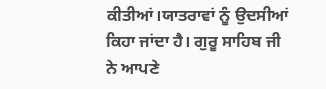ਕੀਤੀਆਂ।ਯਾਤਰਾਵਾਂ ਨੂੰ ਉਦਸੀਆਂ ਕਿਹਾ ਜਾਂਦਾ ਹੈ। ਗੁਰੂ ਸਾਹਿਬ ਜੀ ਨੇ ਆਪਣੇ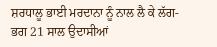ਸ਼ਰਧਾਲੂ ਭਾਈ ਮਰਦਾਨਾ ਨੂੰ ਨਾਲ ਲੈ ਕੇ ਲੱਗ-ਭਗ 21 ਸਾਲ ਉਦਾਸੀਆਂ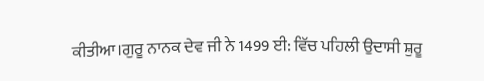ਕੀਤੀਆ।ਗੁਰੂ ਨਾਨਕ ਦੇਵ ਜੀ ਨੇ 1499 ਈ: ਵਿੱਚ ਪਹਿਲੀ ਉਦਾਸੀ ਸ਼ੁਰੂ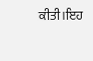ਕੀਤੀ।ਇਹ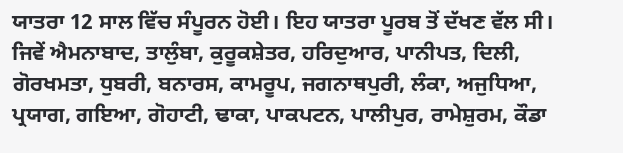ਯਾਤਰਾ 12 ਸਾਲ ਵਿੱਚ ਸੰਪੂਰਨ ਹੋਈ। ਇਹ ਯਾਤਰਾ ਪੂਰਬ ਤੋਂ ਦੱਖਣ ਵੱਲ ਸੀ। ਜਿਵੇਂ ਐਮਨਾਬਾਦ, ਤਾਲੁੰਬਾ, ਕੁਰੂਕਸ਼ੇਤਰ, ਹਰਿਦੁਆਰ, ਪਾਨੀਪਤ, ਦਿਲੀ, ਗੋਰਖਮਤਾ, ਧੁਬਰੀ, ਬਨਾਰਸ, ਕਾਮਰੂਪ, ਜਗਨਾਥਪੁਰੀ, ਲੰਕਾ, ਅਜੁਧਿਆ, ਪ੍ਰਯਾਗ, ਗਇਆ, ਗੋਹਾਟੀ, ਢਾਕਾ, ਪਾਕਪਟਨ, ਪਾਲੀਪੁਰ, ਰਾਮੇਸ਼ੁਰਮ, ਕੌਡਾ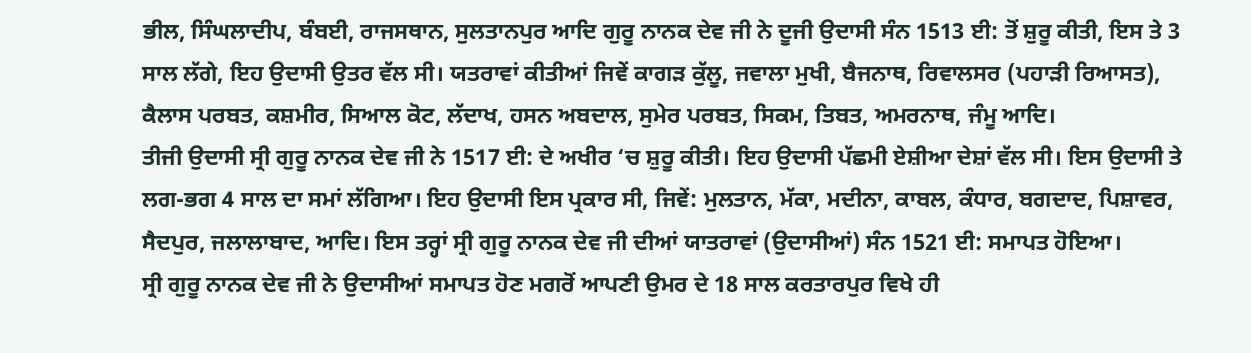ਭੀਲ, ਸਿੰਘਲਾਦੀਪ, ਬੰਬਈ, ਰਾਜਸਥਾਨ, ਸੁਲਤਾਨਪੁਰ ਆਦਿ ਗੁਰੂ ਨਾਨਕ ਦੇਵ ਜੀ ਨੇ ਦੂਜੀ ਉਦਾਸੀ ਸੰਨ 1513 ਈ: ਤੋਂ ਸ਼ੁਰੂ ਕੀਤੀ, ਇਸ ਤੇ 3 ਸਾਲ ਲੱਗੇ, ਇਹ ਉਦਾਸੀ ਉਤਰ ਵੱਲ ਸੀ। ਯਤਰਾਵਾਂ ਕੀਤੀਆਂ ਜਿਵੇਂ ਕਾਗੜ ਕੁੱਲੂ, ਜਵਾਲਾ ਮੁਖੀ, ਬੈਜਨਾਥ, ਰਿਵਾਲਸਰ (ਪਹਾੜੀ ਰਿਆਸਤ), ਕੈਲਾਸ ਪਰਬਤ, ਕਸ਼ਮੀਰ, ਸਿਆਲ ਕੋਟ, ਲੱਦਾਖ, ਹਸਨ ਅਬਦਾਲ, ਸੁਮੇਰ ਪਰਬਤ, ਸਿਕਮ, ਤਿਬਤ, ਅਮਰਨਾਥ, ਜੰਮੂ ਆਦਿ।
ਤੀਜੀ ਉਦਾਸੀ ਸ੍ਰੀ ਗੁਰੂ ਨਾਨਕ ਦੇਵ ਜੀ ਨੇ 1517 ਈ: ਦੇ ਅਖੀਰ ‘ਚ ਸ਼ੁਰੂ ਕੀਤੀ। ਇਹ ਉਦਾਸੀ ਪੱਛਮੀ ਏਸ਼ੀਆ ਦੇਸ਼ਾਂ ਵੱਲ ਸੀ। ਇਸ ਉਦਾਸੀ ਤੇ ਲਗ-ਭਗ 4 ਸਾਲ ਦਾ ਸਮਾਂ ਲੱਗਿਆ। ਇਹ ਉਦਾਸੀ ਇਸ ਪ੍ਰਕਾਰ ਸੀ, ਜਿਵੇਂ: ਮੁਲਤਾਨ, ਮੱਕਾ, ਮਦੀਨਾ, ਕਾਬਲ, ਕੰਧਾਰ, ਬਗਦਾਦ, ਪਿਸ਼ਾਵਰ, ਸੈਦਪੁਰ, ਜਲਾਲਾਬਾਦ, ਆਦਿ। ਇਸ ਤਰ੍ਹਾਂ ਸ੍ਰੀ ਗੁਰੂ ਨਾਨਕ ਦੇਵ ਜੀ ਦੀਆਂ ਯਾਤਰਾਵਾਂ (ਉਦਾਸੀਆਂ) ਸੰਨ 1521 ਈ: ਸਮਾਪਤ ਹੋਇਆ।
ਸ੍ਰੀ ਗੁਰੂ ਨਾਨਕ ਦੇਵ ਜੀ ਨੇ ਉਦਾਸੀਆਂ ਸਮਾਪਤ ਹੋਣ ਮਗਰੋਂ ਆਪਣੀ ਉਮਰ ਦੇ 18 ਸਾਲ ਕਰਤਾਰਪੁਰ ਵਿਖੇ ਹੀ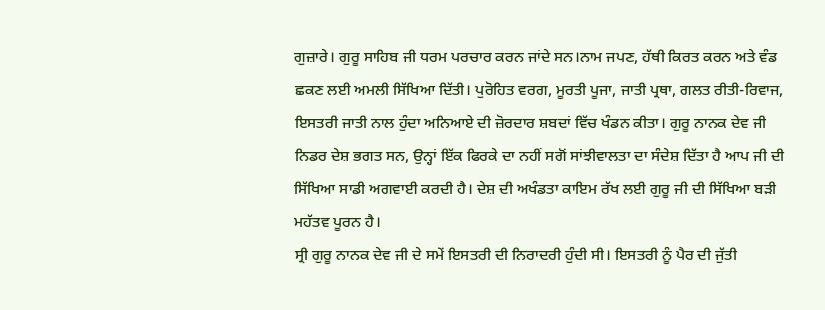ਗੁਜ਼ਾਰੇ। ਗੁਰੂ ਸਾਹਿਬ ਜੀ ਧਰਮ ਪਰਚਾਰ ਕਰਨ ਜਾਂਦੇ ਸਨ।ਨਾਮ ਜਪਣ, ਹੱਥੀ ਕਿਰਤ ਕਰਨ ਅਤੇ ਵੰਡ ਛਕਣ ਲਈ ਅਮਲੀ ਸਿੱਖਿਆ ਦਿੱਤੀ। ਪੁਰੋਹਿਤ ਵਰਗ, ਮੂਰਤੀ ਪੂਜਾ, ਜਾਤੀ ਪ੍ਰਥਾ, ਗਲਤ ਰੀਤੀ-ਰਿਵਾਜ, ਇਸਤਰੀ ਜਾਤੀ ਨਾਲ ਹੁੰਦਾ ਅਨਿਆਏ ਦੀ ਜ਼ੋਰਦਾਰ ਸ਼ਬਦਾਂ ਵਿੱਚ ਖੰਡਨ ਕੀਤਾ। ਗੁਰੂ ਨਾਨਕ ਦੇਵ ਜੀ ਨਿਡਰ ਦੇਸ਼ ਭਗਤ ਸਨ, ਉਨ੍ਹਾਂ ਇੱਕ ਫਿਰਕੇ ਦਾ ਨਹੀਂ ਸਗੋਂ ਸਾਂਝੀਵਾਲਤਾ ਦਾ ਸੰਦੇਸ਼ ਦਿੱਤਾ ਹੈ ਆਪ ਜੀ ਦੀ ਸਿੱਖਿਆ ਸਾਡੀ ਅਗਵਾਈ ਕਰਦੀ ਹੈ। ਦੇਸ਼ ਦੀ ਅਖੰਡਤਾ ਕਾਇਮ ਰੱਖ ਲਈ ਗੁਰੂ ਜੀ ਦੀ ਸਿੱਖਿਆ ਬੜੀ ਮਹੱਤਵ ਪੂਰਨ ਹੈ।
ਸ੍ਰੀ ਗੁਰੂ ਨਾਨਕ ਦੇਵ ਜੀ ਦੇ ਸਮੇਂ ਇਸਤਰੀ ਦੀ ਨਿਰਾਦਰੀ ਹੁੰਦੀ ਸੀ। ਇਸਤਰੀ ਨੂੰ ਪੈਰ ਦੀ ਜੁੱਤੀ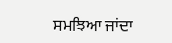ਸਮਝਿਆ ਜਾਂਦਾ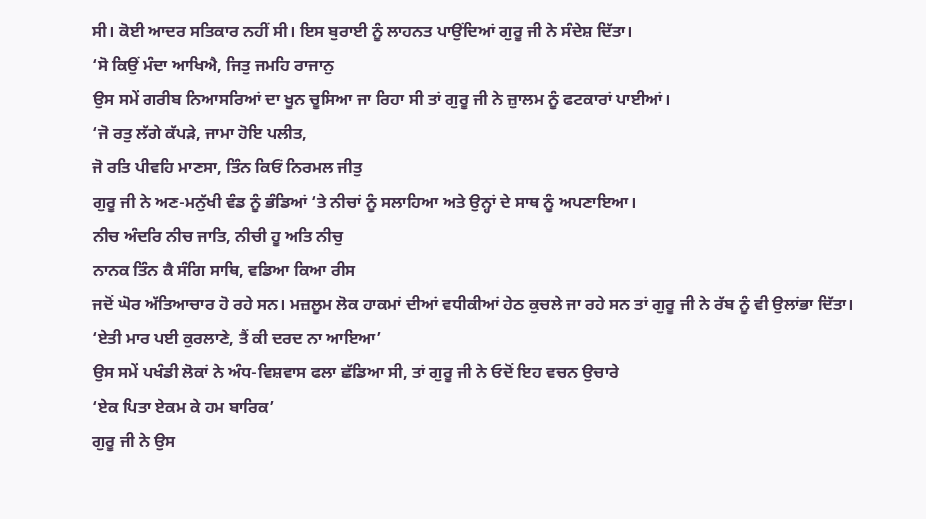ਸੀ। ਕੋਈ ਆਦਰ ਸਤਿਕਾਰ ਨਹੀਂ ਸੀ। ਇਸ ਬੁਰਾਈ ਨੂੰ ਲਾਹਨਤ ਪਾਉਂਦਿਆਂ ਗੁਰੂ ਜੀ ਨੇ ਸੰਦੇਸ਼ ਦਿੱਤਾ।
‘ਸੋ ਕਿਉਂ ਮੰਦਾ ਆਖਿਐ, ਜਿਤੁ ਜਮਹਿ ਰਾਜਾਨੁ
ਉਸ ਸਮੇਂ ਗਰੀਬ ਨਿਆਸਰਿਆਂ ਦਾ ਖੂਨ ਚੂਸਿਆ ਜਾ ਰਿਹਾ ਸੀ ਤਾਂ ਗੁਰੂ ਜੀ ਨੇ ਜ਼ੁਾਲਮ ਨੂੰ ਫਟਕਾਰਾਂ ਪਾਈਆਂ।
‘ਜੋ ਰਤੁ ਲੱਗੇ ਕੱਪੜੇ, ਜਾਮਾ ਹੋਇ ਪਲੀਤ,
ਜੋ ਰਤਿ ਪੀਵਹਿ ਮਾਣਸਾ, ਤਿੰਨ ਕਿਓਂ ਨਿਰਮਲ ਜੀਤੁ
ਗੁਰੂ ਜੀ ਨੇ ਅਣ-ਮਨੁੱਖੀ ਵੰਡ ਨੂੰ ਭੰਡਿਆਂ ‘ਤੇ ਨੀਚਾਂ ਨੂੰ ਸਲਾਹਿਆ ਅਤੇ ਉਨ੍ਹਾਂ ਦੇ ਸਾਥ ਨੂੰ ਅਪਣਾਇਆ।
ਨੀਚ ਅੰਦਰਿ ਨੀਚ ਜਾਤਿ, ਨੀਚੀ ਹੂ ਅਤਿ ਨੀਚੁ
ਨਾਨਕ ਤਿੰਨ ਕੈ ਸੰਗਿ ਸਾਥਿ, ਵਡਿਆ ਕਿਆ ਰੀਸ
ਜਦੋਂ ਘੋਰ ਅੱਤਿਆਚਾਰ ਹੋ ਰਹੇ ਸਨ। ਮਜ਼ਲੂਮ ਲੋਕ ਹਾਕਮਾਂ ਦੀਆਂ ਵਧੀਕੀਆਂ ਹੇਠ ਕੁਚਲੇ ਜਾ ਰਹੇ ਸਨ ਤਾਂ ਗੁਰੂ ਜੀ ਨੇ ਰੱਬ ਨੂੰ ਵੀ ਉਲਾਂਭਾ ਦਿੱਤਾ।
‘ਏਤੀ ਮਾਰ ਪਈ ਕੁਰਲਾਣੇ, ਤੈਂ ਕੀ ਦਰਦ ਨਾ ਆਇਆ’
ਉਸ ਸਮੇਂ ਪਖੰਡੀ ਲੋਕਾਂ ਨੇ ਅੰਧ-ਵਿਸ਼ਵਾਸ ਫਲਾ ਛੱਡਿਆ ਸੀ, ਤਾਂ ਗੁਰੂ ਜੀ ਨੇ ਓਦੋਂ ਇਹ ਵਚਨ ਉਚਾਰੇ
‘ਏਕ ਪਿਤਾ ਏਕਮ ਕੇ ਹਮ ਬਾਰਿਕ’
ਗੁਰੂ ਜੀ ਨੇ ਉਸ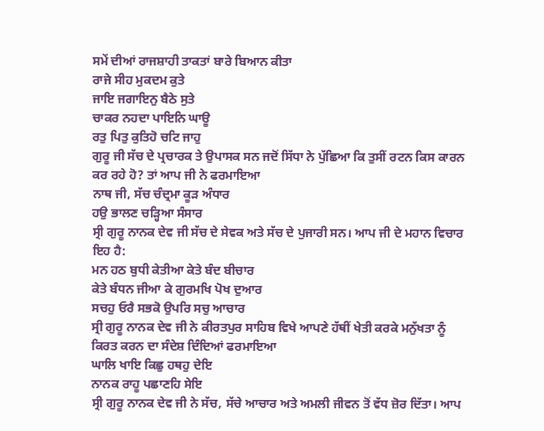ਸਮੇਂ ਦੀਆਂ ਰਾਜਸ਼ਾਹੀ ਤਾਕਤਾਂ ਬਾਰੇ ਬਿਆਨ ਕੀਤਾ
ਰਾਜੇ ਸੀਹ ਮੁਕਦਮ ਕੁਤੇ
ਜਾਇ ਜਗਾਇਨੁ ਬੈਠੇ ਸੁਤੇ
ਚਾਕਰ ਨਹਦਾ ਪਾਇਨਿ ਘਾਊ
ਰਤੁ ਪਿਤੁ ਕੁਤਿਹੋ ਚਟਿ ਜਾਹੁ
ਗੁਰੂ ਜੀ ਸੱਚ ਦੇ ਪ੍ਰਚਾਰਕ ਤੇ ਉਪਾਸਕ ਸਨ ਜਦੋਂ ਸਿੱਧਾ ਨੇ ਪੁੱਛਿਆ ਕਿ ਤੁਸੀਂ ਰਟਨ ਕਿਸ ਕਾਰਨ ਕਰ ਰਹੇ ਹੋ? ਤਾਂ ਆਪ ਜੀ ਨੇ ਫਰਮਾਇਆ
ਨਾਥ ਜੀ, ਸੱਚ ਚੰਦ੍ਰਮਾ ਕੂੜ ਅੰਧਾਰ
ਹਉ ਭਾਲਣ ਚੜ੍ਹਿਆ ਸੰਸਾਰ
ਸ੍ਰੀ ਗੁਰੂ ਨਾਨਕ ਦੇਵ ਜੀ ਸੱਚ ਦੇ ਸੇਵਕ ਅਤੇ ਸੱਚ ਦੇ ਪੁਜਾਰੀ ਸਨ। ਆਪ ਜੀ ਦੇ ਮਹਾਨ ਵਿਚਾਰ ਇਹ ਹੈ:
ਮਨ ਹਠ ਬੁਧੀ ਕੇਤੀਆ ਕੇਤੇ ਬੰਦ ਬੀਚਾਰ
ਕੇਤੇ ਬੰਧਨ ਜੀਆ ਕੇ ਗੁਰਮਖਿ ਪੋਖ ਦੁਆਰ
ਸਚਹੁ ਓਰੈ ਸਭਕੋ ਉਪਰਿ ਸਚੁ ਆਚਾਰ
ਸ੍ਰੀ ਗੁਰੂ ਨਾਨਕ ਦੇਵ ਜੀ ਨੇ ਕੀਰਤਪੁਰ ਸਾਹਿਬ ਵਿਖੇ ਆਪਣੇ ਹੱਥੀਂ ਖੇਤੀ ਕਰਕੇ ਮਨੁੱਖਤਾ ਨੂੰ ਕਿਰਤ ਕਰਨ ਦਾ ਸੰਦੇਸ਼ ਦਿੰਦਿਆਂ ਫਰਮਾਇਆ
ਘਾਲਿ ਖਾਇ ਕਿਛੁ ਹਥਹੁ ਦੇਇ
ਨਾਨਕ ਰਾਹੂ ਪਛਾਣਹਿ ਸੇਇ
ਸ੍ਰੀ ਗੁਰੂ ਨਾਨਕ ਦੇਵ ਜੀ ਨੇ ਸੱਚ, ਸੱਚੇ ਆਚਾਰ ਅਤੇ ਅਮਲੀ ਜੀਵਨ ਤੋਂ ਵੱਧ ਜ਼ੋਰ ਦਿੱਤਾ। ਆਪ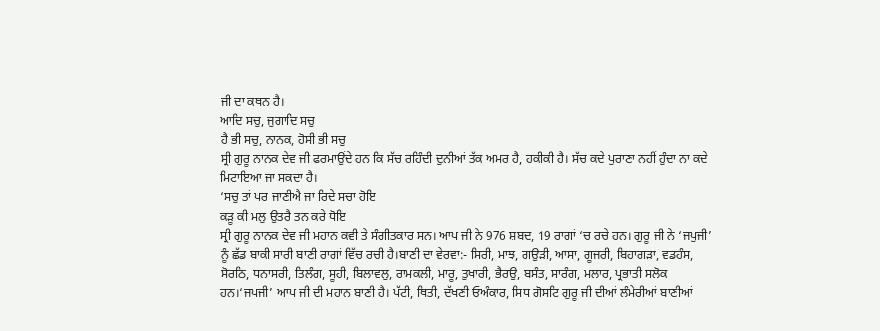ਜੀ ਦਾ ਕਥਨ ਹੈ।
ਆਦਿ ਸਚੁ, ਜੁਗਾਦਿ ਸਚੁ
ਹੈ ਭੀ ਸਚੁ, ਨਾਨਕ, ਹੋਸੀ ਭੀ ਸਚੁ
ਸ੍ਰੀ ਗੁਰੂ ਨਾਨਕ ਦੇਵ ਜੀ ਫਰਮਾਉਂਦੇ ਹਨ ਕਿ ਸੱਚ ਰਹਿੰਦੀ ਦੁਨੀਆਂ ਤੱਕ ਅਮਰ ਹੈ, ਹਕੀਕੀ ਹੈ। ਸੱਚ ਕਦੇ ਪੁਰਾਣਾ ਨਹੀਂ ਹੁੰਦਾ ਨਾ ਕਦੇ ਮਿਟਾਇਆ ਜਾ ਸਕਦਾ ਹੈ।
‘ਸਚੁ ਤਾਂ ਪਰ ਜਾਣੀਐ ਜਾ ਰਿਦੇ ਸਚਾ ਹੋਇ
ਕੜੂ ਕੀ ਮਲੁ ਉਤਰੈ ਤਨ ਕਰੇ ਧੋਇ
ਸ੍ਰੀ ਗੁਰੂ ਨਾਨਕ ਦੇਵ ਜੀ ਮਹਾਨ ਕਵੀ ਤੇ ਸੰਗੀਤਕਾਰ ਸਨ। ਆਪ ਜੀ ਨੇ 976 ਸ਼ਬਦ, 19 ਰਾਗਾਂ ‘ਚ ਰਚੇ ਹਨ। ਗੁਰੂ ਜੀ ਨੇ ‘ਜਪੁਜੀ’ ਨੂੰ ਛੱਡ ਬਾਕੀ ਸਾਰੀ ਬਾਣੀ ਰਾਗਾਂ ਵਿੱਚ ਰਚੀ ਹੈ।ਬਾਣੀ ਦਾ ਵੇਰਵਾ:- ਸਿਰੀ, ਮਾਝ, ਗਉੜੀ, ਆਸਾ, ਗੂਜਰੀ, ਬਿਹਾਗੜਾ, ਵਡਹੰਸ, ਸੋਰਠਿ, ਧਨਾਸਰੀ, ਤਿਲੰਗ, ਸੂਹੀ, ਬਿਲਾਵਲੁ, ਰਾਮਕਲੀ, ਮਾਰੂ, ਤੁਖਾਰੀ, ਭੈਰਉ, ਬਸੰਤ, ਸਾਰੰਗ, ਮਲਾਰ, ਪ੍ਰਭਾਤੀ ਸਲੋਕ ਹਨ।‘ਜਪਜੀ’ ਆਪ ਜੀ ਦੀ ਮਹਾਨ ਬਾਣੀ ਹੈ। ਪੱਟੀ, ਥਿਤੀ, ਦੱਖਣੀ ਓਅੰਕਾਰ, ਸਿਧ ਗੋਸਟਿ ਗੁਰੂ ਜੀ ਦੀਆਂ ਲੰਮੇਰੀਆਂ ਬਾਣੀਆਂ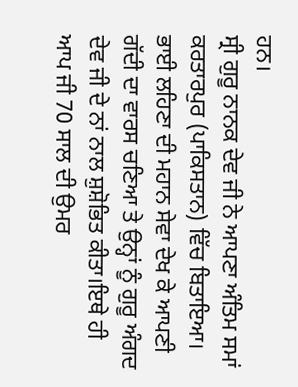ਹਨ।
ਸ੍ਰੀ ਗੁਰੂ ਨਾਨਕ ਦੇਵ ਜੀ ਨੇ ਆਪਣਾ ਅੰਤਿਮ ਸਮਾਂ ਕਰਤਾਰਪੁਰ (ਪਾਕਿਸਤਾਨ) ਵਿੱਚ ਬਿਤਾਇਆ। ਭਾਈ ਲਹਿਣਾ ਦੀ ਮਹਾਨ ਸੇਵਾ ਦੇਖ ਕੇ ਆਪਣੀ ਗੱਦੀ ਦਾ ਵਾਰਸ ਚਣਿਆ ਤੇ ਉਨ੍ਹਾਂ ਨੂੰ ਗੁਰੂ ਅੰਗਦ ਦੇਵ ਜੀ ਦੇ ਨਾਂ ਨਾਲ ਸ਼ੁਸ਼ੋਭਿਤ ਕੀਤਾ।ਇਥੇ ਹੀ ਆਪ ਜੀ 70 ਸਾਲ ਦੀ ਉਮਰ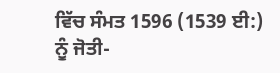ਵਿੱਚ ਸੰਮਤ 1596 (1539 ਈ:) ਨੂੰ ਜੋਤੀ-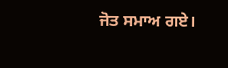ਜੋਤ ਸਮਾਅ ਗਏ।